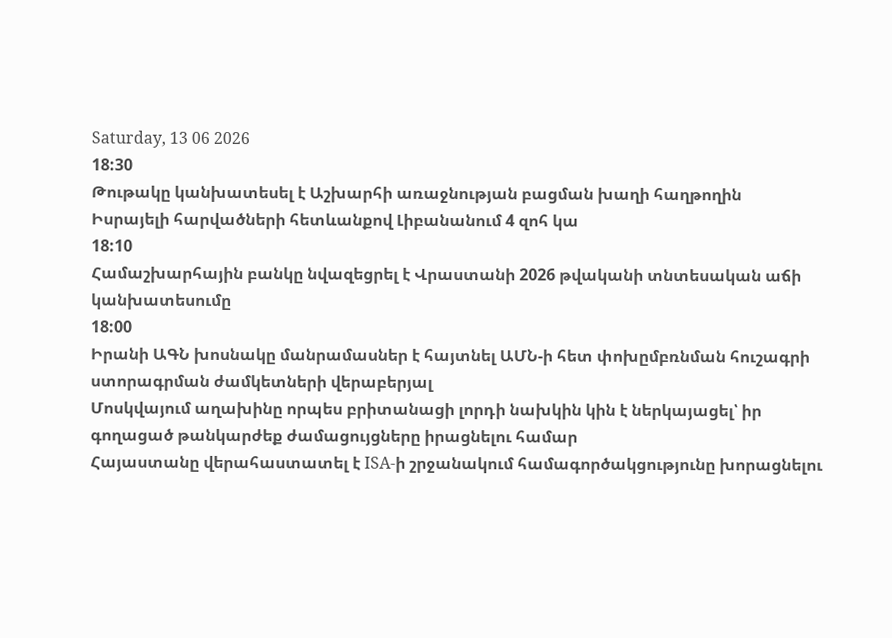Saturday, 13 06 2026
18:30
Թութակը կանխատեսել է Աշխարհի առաջնության բացման խաղի հաղթողին
Իսրայելի հարվածների հետևանքով Լիբանանում 4 զոհ կա
18:10
Համաշխարհային բանկը նվազեցրել է Վրաստանի 2026 թվականի տնտեսական աճի կանխատեսումը
18:00
Իրանի ԱԳՆ խոսնակը մանրամասներ է հայտնել ԱՄՆ-ի հետ փոխըմբռնման հուշագրի ստորագրման ժամկետների վերաբերյալ
Մոսկվայում աղախինը որպես բրիտանացի լորդի նախկին կին է ներկայացել՝ իր գողացած թանկարժեք ժամացույցները իրացնելու համար
Հայաստանը վերահաստատել է ISA-ի շրջանակում համագործակցությունը խորացնելու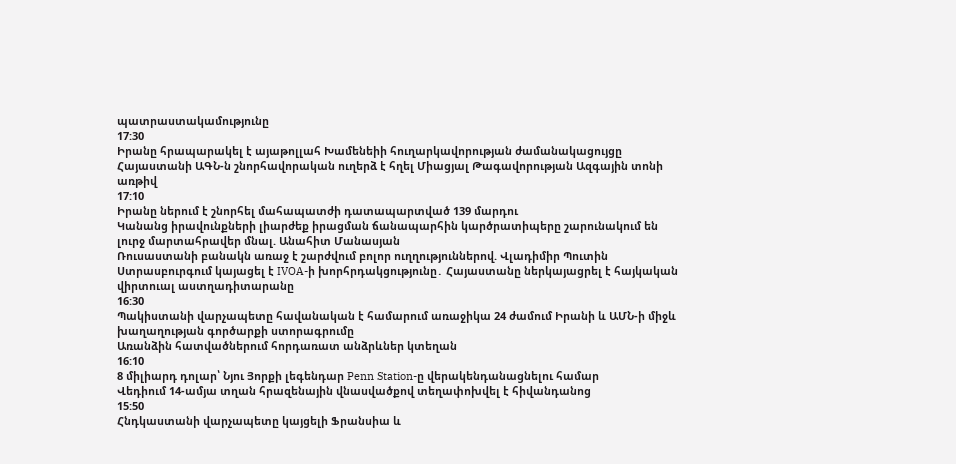պատրաստակամությունը
17:30
Իրանը հրապարակել է այաթոլլահ Խամենեիի հուղարկավորության ժամանակացույցը
Հայաստանի ԱԳՆ-ն շնորհավորական ուղերձ է հղել Միացյալ Թագավորության Ազգային տոնի առթիվ
17:10
Իրանը ներում է շնորհել մահապատժի դատապարտված 139 մարդու
Կանանց իրավունքների լիարժեք իրացման ճանապարհին կարծրատիպերը շարունակում են լուրջ մարտահրավեր մնալ. Անահիտ Մանասյան
Ռուսաստանի բանակն առաջ է շարժվում բոլոր ուղղություններով. Վլադիմիր Պուտին
Ստրասբուրգում կայացել է IVOA-ի խորհրդակցությունը․ Հայաստանը ներկայացրել է հայկական վիրտուալ աստղադիտարանը
16:30
Պակիստանի վարչապետը հավանական է համարում առաջիկա 24 ժամում Իրանի և ԱՄՆ-ի միջև խաղաղության գործարքի ստորագրումը
Առանձին հատվածներում հորդառատ անձրևներ կտեղան
16:10
8 միլիարդ դոլար՝ Նյու Յորքի լեգենդար Penn Station-ը վերակենդանացնելու համար
Վեդիում 14-ամյա տղան հրազենային վնասվածքով տեղափոխվել է հիվանդանոց
15:50
Հնդկաստանի վարչապետը կայցելի Ֆրանսիա և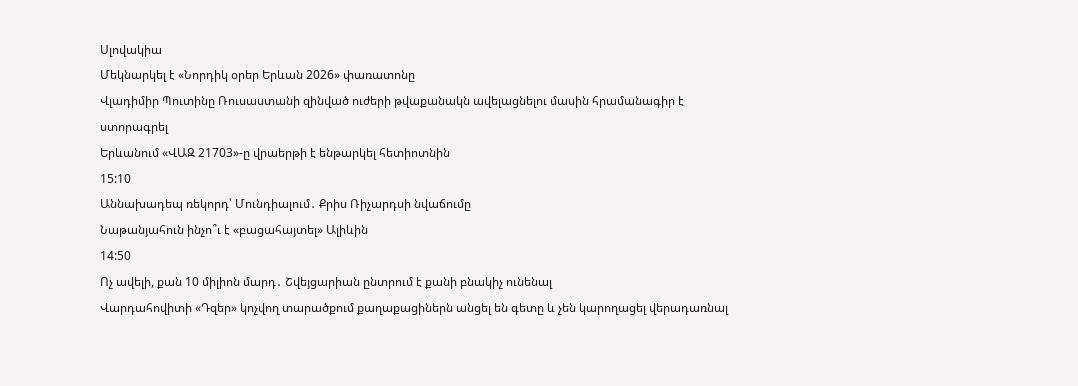Սլովակիա
Մեկնարկել է «Նորդիկ օրեր Երևան 2026» փառատոնը
Վլադիմիր Պուտինը Ռուսաստանի զինված ուժերի թվաքանակն ավելացնելու մասին հրամանագիր է ստորագրել
Երևանում «ՎԱԶ 21703»-ը վրաերթի է ենթարկել հետիոտնին
15:10
Աննախադեպ ռեկորդ՝ Մունդիալում․ Քրիս Ռիչարդսի նվաճումը
Նաթանյահուն ինչո՞ւ է «բացահայտել» Ալիևին
14:50
Ոչ ավելի, քան 10 միլիոն մարդ․ Շվեյցարիան ընտրում է քանի բնակիչ ունենալ
Վարդահովիտի «Դզեր» կոչվող տարածքում քաղաքացիներն անցել են գետը և չեն կարողացել վերադառնալ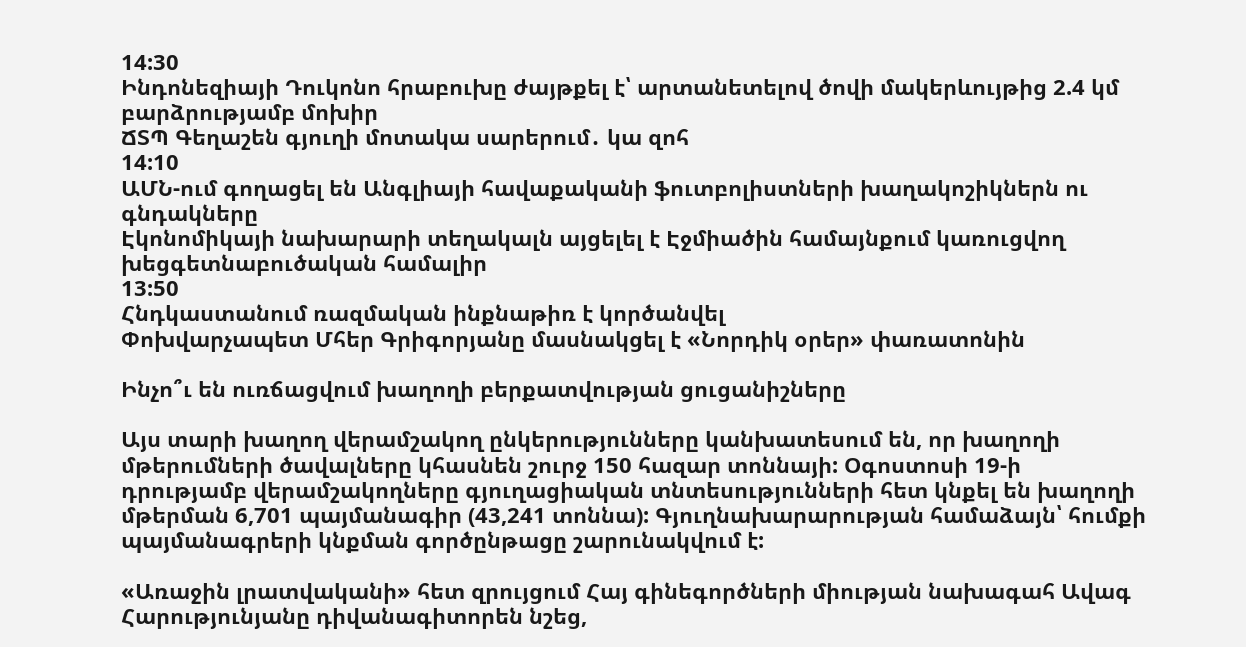14:30
Ինդոնեզիայի Դուկոնո հրաբուխը ժայթքել է՝ արտանետելով ծովի մակերևույթից 2.4 կմ բարձրությամբ մոխիր
ՃՏՊ Գեղաշեն գյուղի մոտակա սարերում․ կա զոհ
14:10
ԱՄՆ-ում գողացել են Անգլիայի հավաքականի ֆուտբոլիստների խաղակոշիկներն ու գնդակները
Էկոնոմիկայի նախարարի տեղակալն այցելել է Էջմիածին համայնքում կառուցվող խեցգետնաբուծական համալիր
13:50
Հնդկաստանում ռազմական ինքնաթիռ է կործանվել
Փոխվարչապետ Մհեր Գրիգորյանը մասնակցել է «Նորդիկ օրեր» փառատոնին

Ինչո՞ւ են ուռճացվում խաղողի բերքատվության ցուցանիշները

Այս տարի խաղող վերամշակող ընկերությունները կանխատեսում են, որ խաղողի մթերումների ծավալները կհասնեն շուրջ 150 հազար տոննայի: Օգոստոսի 19-ի դրությամբ վերամշակողները գյուղացիական տնտեսությունների հետ կնքել են խաղողի մթերման 6,701 պայմանագիր (43,241 տոննա): Գյուղնախարարության համաձայն՝ հումքի պայմանագրերի կնքման գործընթացը շարունակվում է:

«Առաջին լրատվականի» հետ զրույցում Հայ գինեգործների միության նախագահ Ավագ Հարությունյանը դիվանագիտորեն նշեց,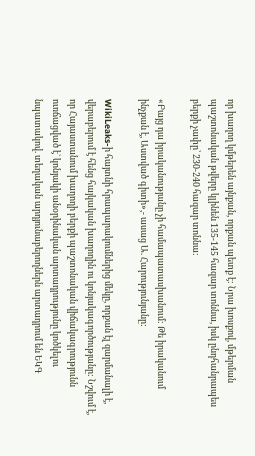որ խաղող կմթերեն այնքան, որքան պետք է: Նրա խոսքով, մթերման պաշտոնական թվերը կլինեն 135-145 հազար տոննա, իսկ ընդհանրապես բերքի չափը՝ 230-240 հազար տոննա:

«Բայց դա իրականությանը չի համապատասխանում: Թե իրականում ինչքան է, Աստված գիտի»,- ասաց Ա. Հարությունյանը:

WikiLeaks-ի հայտնի հրապարակումներից մեկը, որքան էլ զարմանալի է, վերաբերում է հենց հայկական խաղողին ու կոնյակագործությանը: Նշվում է, որ Հայաստանում խաղողի բերքի պաշտոնական վիճակագրությունն ուռճացված է` կոնյակի անօրինական արտադրությունը կոծկելու նպատակով. տեղական արդյունաբերողներն արտադրում են ԵԿԳ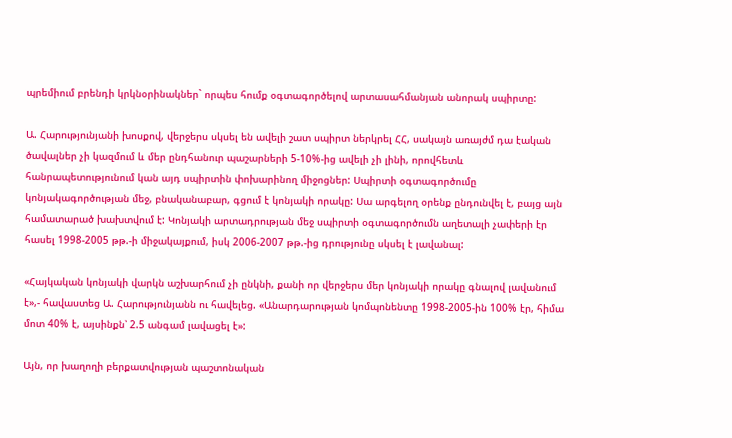պրեմիում բրենդի կրկնօրինակներ` որպես հումք օգտագործելով արտասահմանյան անորակ սպիրտը:

Ա. Հարությունյանի խոսքով, վերջերս սկսել են ավելի շատ սպիրտ ներկրել ՀՀ, սակայն առայժմ դա էական ծավալներ չի կազմում և մեր ընդհանուր պաշարների 5-10%-ից ավելի չի լինի, որովհետև հանրապետությունում կան այդ սպիրտին փոխարինող միջոցներ: Սպիրտի օգտագործումը կոնյակագործության մեջ, բնականաբար, գցում է կոնյակի որակը: Սա արգելող օրենք ընդունվել է, բայց այն համատարած խախտվում է: Կոնյակի արտադրության մեջ սպիրտի օգտագործումն աղետալի չափերի էր հասել 1998-2005 թթ.-ի միջակայքում, իսկ 2006-2007 թթ.-ից դրությունը սկսել է լավանալ:

«Հայկական կոնյակի վարկն աշխարհում չի ընկնի, քանի որ վերջերս մեր կոնյակի որակը գնալով լավանում է»,- հավաստեց Ա. Հարությունյանն ու հավելեց. «Անարդարության կոմպոնենտը 1998-2005-ին 100% էր, հիմա մոտ 40% է, այսինքն՝ 2.5 անգամ լավացել է»:

Այն, որ խաղողի բերքատվության պաշտոնական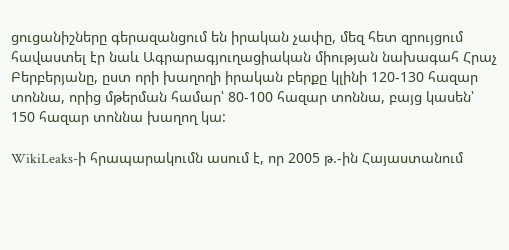ցուցանիշները գերազանցում են իրական չափը, մեզ հետ զրույցում հավաստել էր նաև Ագրարագյուղացիական միության նախագահ Հրաչ Բերբերյանը, ըստ որի խաղողի իրական բերքը կլինի 120-130 հազար տոննա, որից մթերման համար՝ 80-100 հազար տոննա, բայց կասեն՝ 150 հազար տոննա խաղող կա:

WikiLeaks-ի հրապարակումն ասում է, որ 2005 թ.-ին Հայաստանում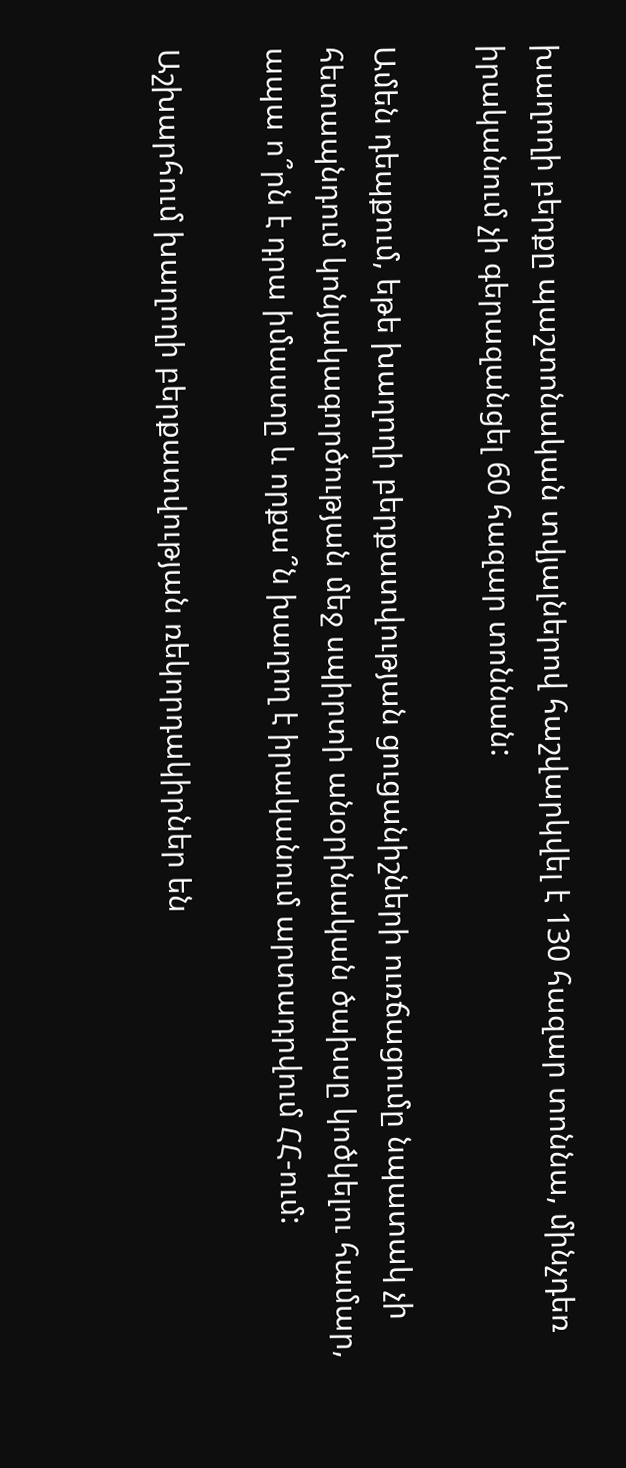խաղողի բերքը պաշտոնական տվյալներով հաշվարկվել է 130 հազար տոննա, մինչդեռ իրականում չի գերազանցել 60 հազար տոննան:

Ամեն դեպքում, եթե խաղողի բերքատվության ցուցանիշների ուռճացումը նպատակ չի հետապնդում կոնյակագործության մեջ սպիրտի անօրինական ծախսը կոծկելու համար, ապա ո՞րն է դրա իմաստը և որքա՞ն խաղող է իրականում արտադրվում ՀՀ-ում:

Աշխարհում խաղողի բերքատվության ռեկորդակիրներ են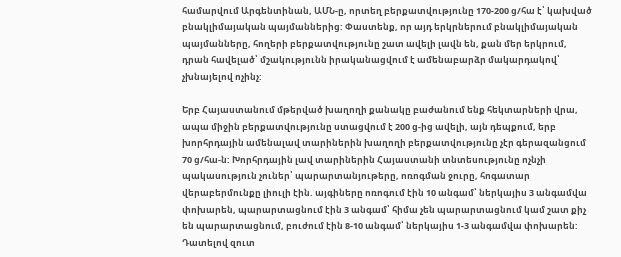համարվում Արգենտինան, ԱՄՆ-ը, որտեղ բերքատվությունը 170-200 ց/հա է՝ կախված բնակլիմայական պայմաններից: Փաստենք, որ այդ երկրներում բնակլիմայական պայմանները, հողերի բերքատվությունը շատ ավելի լավն են, քան մեր երկրում, դրան հավելած՝ մշակությունն իրականացվում է ամենաբարձր մակարդակով՝ չխնայելով ոչինչ:

Երբ Հայաստանում մթերված խաղողի քանակը բաժանում ենք հեկտարների վրա, ապա միջին բերքատվությունը ստացվում է 200 ց-ից ավելի, այն դեպքում, երբ խորհրդային ամենալավ տարիներին խաղողի բերքատվությունը չէր գերազանցում 70 ց/հա-ն: Խորհրդային լավ տարիներին Հայաստանի տնտեսությունը ոչնչի պակասություն չուներ՝ պարարտանյութերը, ոռոգման ջուրը, հոգատար վերաբերմունքը լիուլի էին. այգիները ոռոգում էին 10 անգամ՝ ներկայիս 3 անգամվա փոխարեն, պարարտացնում էին 3 անգամ՝ հիմա չեն պարարտացնում կամ շատ քիչ են պարարտացնում, բուժում էին 8-10 անգամ՝ ներկայիս 1-3 անգամվա փոխարեն: Դատելով զուտ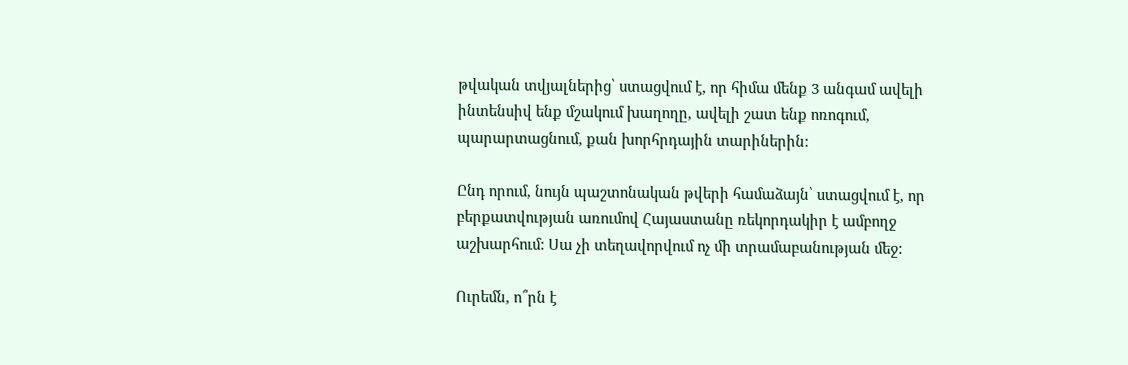թվական տվյալներից՝ ստացվում է, որ հիմա մենք 3 անգամ ավելի ինտենսիվ ենք մշակում խաղողը, ավելի շատ ենք ոռոգում, պարարտացնում, քան խորհրդային տարիներին:

Ընդ որում, նույն պաշտոնական թվերի համաձայն՝ ստացվում է, որ բերքատվության առումով Հայաստանը ռեկորդակիր է ամբողջ աշխարհում: Սա չի տեղավորվում ոչ մի տրամաբանության մեջ:

Ուրեմն, ո՞րն է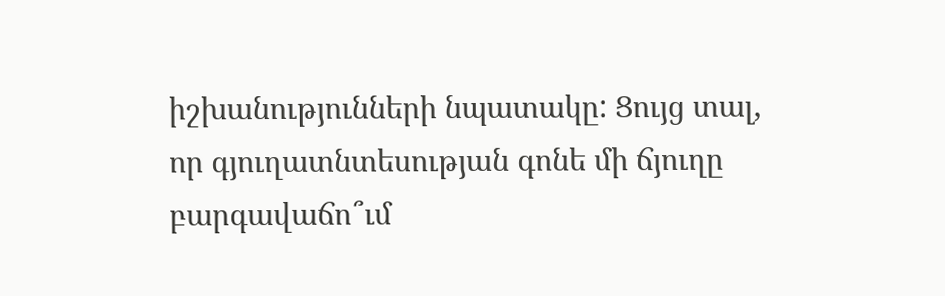իշխանությունների նպատակը: Ցույց տալ, որ գյուղատնտեսության գոնե մի ճյուղը բարգավաճո՞ւմ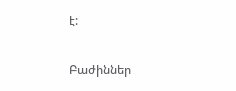է:

Բաժիններ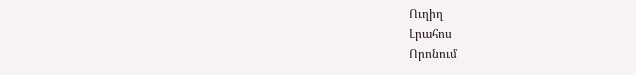Ուղիղ
Լրահոս
Որոնում